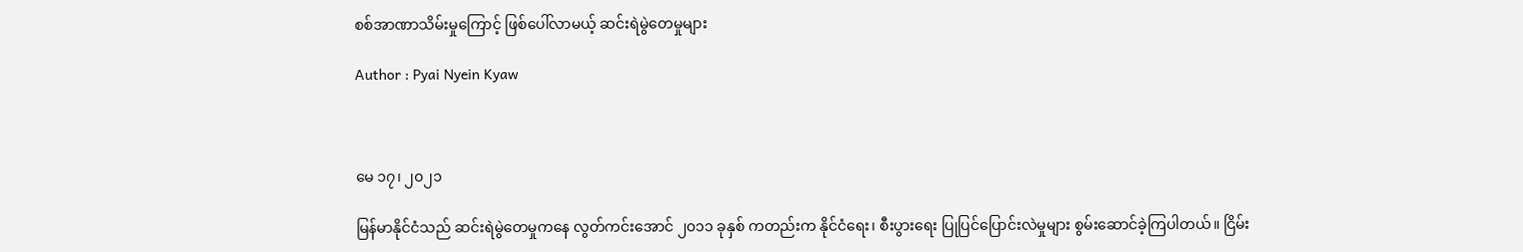စစ်အာဏာသိမ်းမှုကြောင့် ဖြစ်ပေါ်လာမယ့် ဆင်းရဲမွဲတေမှုများ

Author : Pyai Nyein Kyaw



မေ ၁၇၊ ၂၀၂၁

မြန်မာနိုင်ငံသည် ဆင်းရဲမွဲတေမှုကနေ လွတ်ကင်းအောင် ၂၀၁၁ ခုနှစ် ကတည်းက နိုင်ငံရေး၊ စီးပွားရေး ပြုပြင်ပြောင်းလဲမှုများ စွမ်းဆောင်ခဲ့ကြပါတယ်။ ငြိမ်း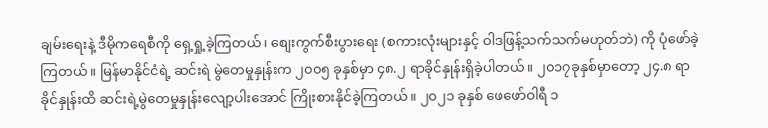ချမ်းရေးနဲ့ ဒီမိုကရေစီကို ရှေ့ရှု့ခဲ့ကြတယ်၊ စျေးကွက်စီးပွားရေး (စကားလုံးများနှင့် ဝါဒဖြန့်သက်သက်မဟုတ်ဘဲ) ကို ပုံဖော်ခဲ့ကြတယ်။ မြန်မာနိုင်ငံရဲ့ ဆင်းရဲ မွဲတေမှုနှုန်းက ၂၀၀၅ ခုနှစ်မှာ ၄၈.၂ ရာခိုင်နှုန်းရှိခဲ့ပါတယ်။ ၂၀၁၇ခုနှစ်မှာတော့ ၂၄.၈ ရာခိုင်နှုန်းထိ ဆင်းရဲ့မွဲတေမှုနှုန်းလျော့ပါးအောင် ကြိုးစားနိုင်ခဲ့ကြတယ်။ ၂၀၂၁ ခုနှစ် ဖေဖော်ဝါရီ ၁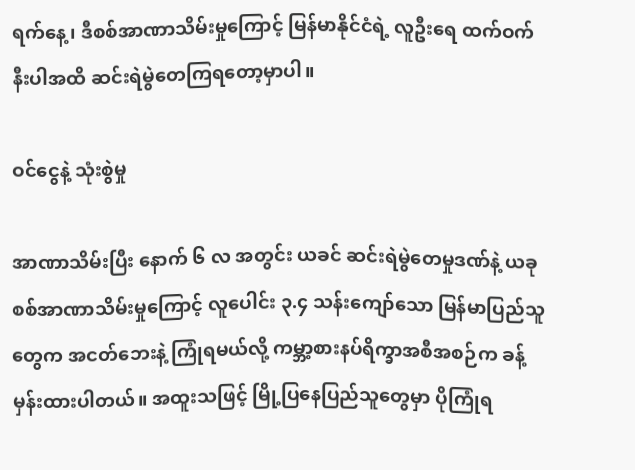ရက်နေ့၊ ဒီစစ်အာဏာသိမ်းမှုကြောင့် မြန်မာနိုင်ငံရဲ့ လူဦးရေ ထက်ဝက်နီးပါအထိ ဆင်းရဲမွဲတေကြရတော့မှာပါ။

ဝင်ငွေနဲ့ သုံးစွဲမှု

အာဏာသိမ်းပြီး နောက် ၆ လ အတွင်း ယခင် ဆင်းရဲမွဲတေမှုဒဏ်နဲ့ ယခု စစ်အာဏာသိမ်းမှုကြောင့် လူပေါင်း ၃.၄ သန်းကျော်သော မြန်မာပြည်သူတွေက အငတ်ဘေးနဲ့ ကြုံရမယ်လို့ ကမ္ဘာ့စားနပ်ရိက္ခာအစီအစဉ်က ခန့်မှန်းထားပါတယ်။ အထူးသဖြင့် မြို့ပြနေပြည်သူတွေမှာ ပိုကြုံရ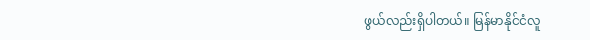ဖွယ်လည်းရှိပါတယ်။ မြန်မာနိုင်ငံလူ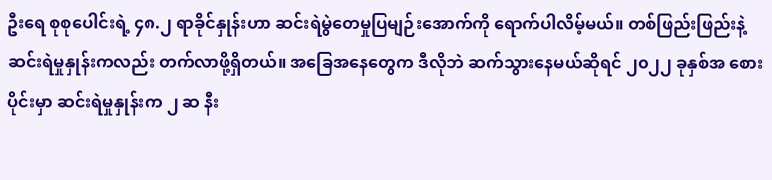ဦးရေ စုစုပေါင်းရဲ့ ၄၈.၂ ရာခိုင်နှုန်းဟာ ဆင်းရဲမွဲတေမှုပြမျဉ်းအောက်ကို ရောက်ပါလိမ့်မယ်။ တစ်ဖြည်းဖြည်းနဲ့ ဆင်းရဲမှုနှုန်းကလည်း တက်လာဖို့ရှိတယ်။ အခြေအနေတွေက ဒီလိုဘဲ ဆက်သွားနေမယ်ဆိုရင် ၂၀၂၂ ခုနှစ်အ စေားပိုင်းမှာ ဆင်းရဲမှုနှုန်းက ၂ ဆ နီး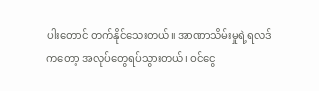ပါးတောင် တက်နိုင်သေးတယ်။ အာဏာသိမ်းမှုရဲ့ရလဒ်ကတော့ အလုပ်တွေရပ်သွားတယ်၊ ဝင်ငွေ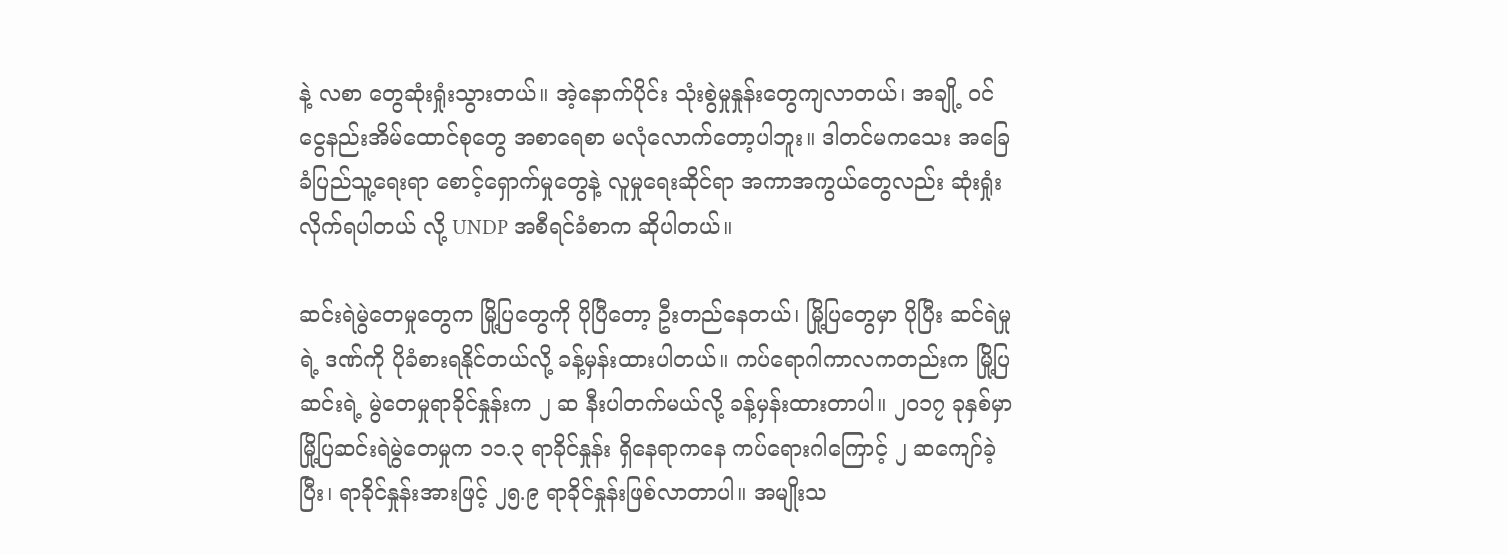နဲ့ လစာ တွေဆုံးရှုံးသွားတယ်။ အဲ့နောက်ပိုင်း သုံးစွဲမှုနှုန်းတွေကျလာတယ်၊ အချို့ ဝင်ငွေနည်းအိမ်ထောင်စုတွေ အစာရေစာ မလုံလောက်တော့ပါဘူး။ ဒါတင်မကသေး အခြေခံပြည်သူ့ရေးရာ စောင့်ရှောက်မှုတွေနဲ့ လူမှုရေးဆိုင်ရာ အကာအကွယ်တွေလည်း ဆုံးရှုံးလိုက်ရပါတယ် လို့ UNDP အစီရင်ခံစာက ဆိုပါတယ်။

ဆင်းရဲမွဲတေမှုတွေက မြို့ပြတွေကို ပိုပြီတော့ ဦးတည်နေတယ်၊ မြို့ပြတွေမှာ ပိုပြီး ဆင်ရဲမှုရဲ့ ဒဏ်ကို ပိုခံစားရနိုင်တယ်လို့ ခန့်မှန်းထားပါတယ်။ ကပ်ရောဂါကာလကတည်းက မြို့ပြဆင်းရဲ့ မွဲတေမှုရာခိုင်နှုန်းက ၂ ဆ နီးပါတက်မယ်လို့ ခန့်မှန်းထားတာပါ။ ၂၀၁၇ ခုနှစ်မှာ မြို့ပြဆင်းရဲမွဲတေမှုက ၁၁.၃ ရာခိုင်နှုန်း ရှိနေရာကနေ ကပ်ရေားဂါကြောင့် ၂ ဆကျော်ခဲ့ပြီး၊ ရာခိုင်နှုန်းအားဖြင့် ၂၅.၉ ရာခိုင်နှုန်းဖြစ်လာတာပါ။ အမျိုးသ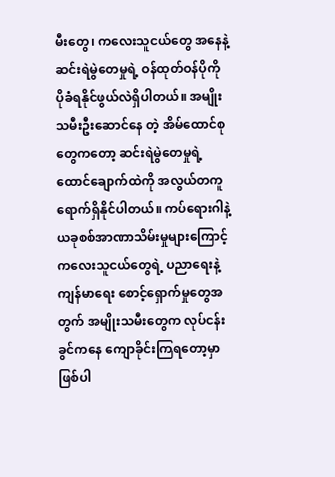မီးတွေ၊ ကလေးသူငယ်တွေ အနေနဲ့ ဆင်းရဲမွဲတေမှုရဲ့ ဝန်ထုတ်ဝန်ပိုကို ပိုခံရနိုင်ဖွယ်လဲရှိပါတယ်။ အမျိုးသမီးဦးဆောင်နေ တဲ့ အိမ်ထောင်စုတွေကတော့ ဆင်းရဲမွဲတေမှုရဲ့ ထောင်ချောက်ထဲကို အလွယ်တကူ ရောက်ရှိနိုင်ပါတယ်။ ကပ်ရေားဂါနဲ့ ယခုစစ်အာဏာသိမ်းမှုများကြောင့် ကလေးသူငယ်တွေရဲ့ ပညာရေးနဲ့ ကျန်မာရေး စောင့်ရှောက်မှုတွေအတွက် အမျိုးသမီးတွေက လုပ်ငန်းခွင်ကနေ ကျောခိုင်းကြရတော့မှာ ဖြစ်ပါ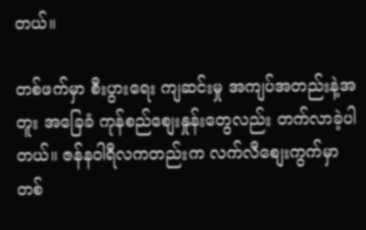တယ်။

တစ်ဖက်မှာ စီးပွားရေး ကျဆင်းမှု အကျပ်အတည်းနဲ့အတူး အခြေခံ ကုန်စည်စျေးနှုန်းတွေလည်း တက်လာခဲ့ပါတယ်။ ဇန်နဝါရီလကတည်းက လက်လီစျေးကွက်မှာ တစ်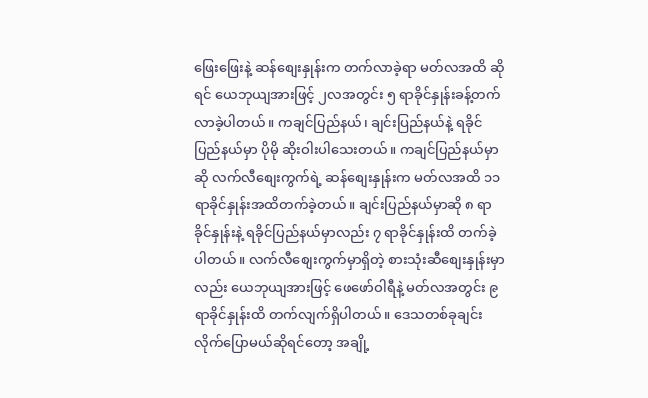ဖြေးဖြေးနဲ့ ဆန်စျေးနှုန်းက တက်လာခဲ့ရာ မတ်လအထိ ဆိုရင် ယေဘုယျအားဖြင့် ၂လအတွင်း ၅ ရာခိုင်နှုန်းခန့်တက်လာခဲ့ပါတယ်။ ကချင်ပြည်နယ်၊ ချင်းပြည်နယ်နဲ့ ရခိုင်ပြည်နယ်မှာ ပိုမို ဆိုးဝါးပါသေးတယ်။ ကချင်ပြည်နယ်မှာဆို လက်လီစျေးကွက်ရဲ့ ဆန်စျေးနှုန်းက မတ်လအထိ ၁၁ ရာခိုင်နှုန်းအထိတက်ခဲ့တယ်။ ချင်းပြည်နယ်မှာဆို ၈ ရာခိုင်နှုန်းနဲ့ ရခိုင်ပြည်နယ်မှာလည်း ၇ ရာခိုင်နှုန်းထိ တက်ခဲ့ပါတယ်။ လက်လီစျေးကွက်မှာရှိတဲ့ စားသုံးဆီစျေးနှုန်းမှာလည်း ယေဘုယျအားဖြင့် ဖေဖော်ဝါရီနဲ့ မတ်လအတွင်း ၉ ရာခိုင်နှုန်းထိ တက်လျက်ရှိပါတယ်။ ဒေသတစ်ခုချင်းလိုက်ပြောမယ်ဆိုရင်တော့ အချို့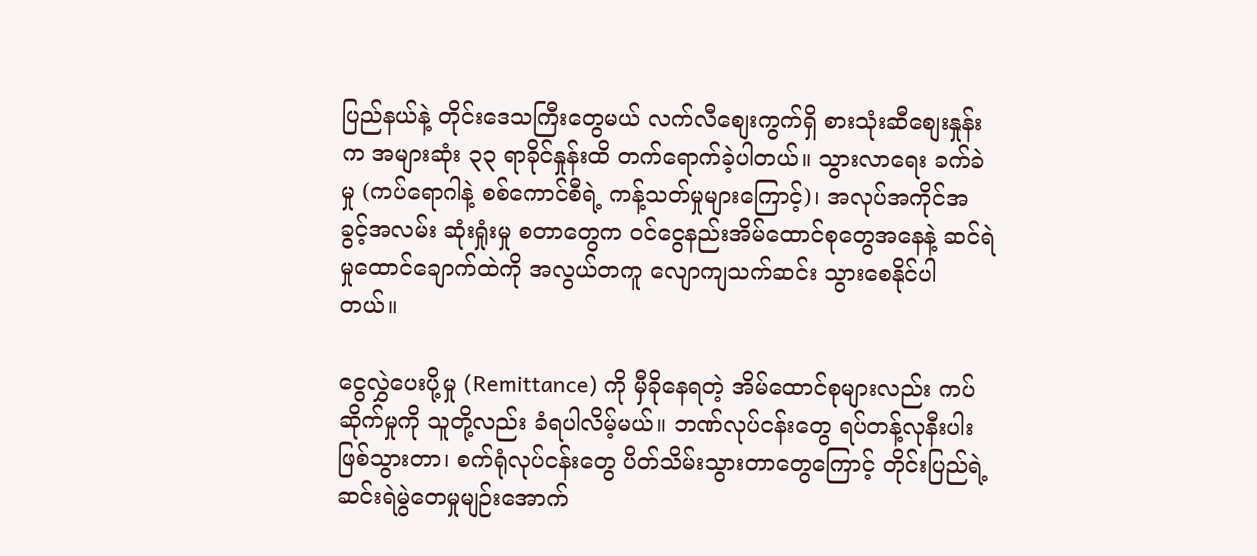ပြည်နယ်နဲ့ တိုင်းဒေသကြီးတွေမယ် လက်လီစျေးကွက်ရှိ စားသုံးဆီစျေးနှုန်းက အများဆုံး ၃၃ ရာခိုင်နှုန်းထိ တက်ရောက်ခဲ့ပါတယ်။ သွားလာရေး ခက်ခဲမှု (ကပ်ရောဂါနဲ့ စစ်ကောင်စီရဲ့ ကန့်သတ်မှုများကြောင့်)၊ အလုပ်အကိုင်အခွင့်အလမ်း ဆုံးရှုံးမှု စတာတွေက ဝင်ငွေနည်းအိမ်ထောင်စုတွေအနေနဲ့ ဆင်ရဲမှုထောင်ချောက်ထဲကို အလွယ်တကူ လျောကျသက်ဆင်း သွားစေနိုင်ပါတယ်။

ငွေလွှဲပေးပို့မှု (Remittance) ကို မှီခိုနေရတဲ့ အိမ်ထောင်စုများလည်း ကပ်ဆိုက်မှုကို သူတို့လည်း ခံရပါလိမ့်မယ်။ ဘဏ်လုပ်ငန်းတွေ ရပ်တန့်လုနီးပါး ဖြစ်သွားတာ၊ စက်ရုံလုပ်ငန်းတွေ ပိတ်သိမ်းသွားတာတွေကြောင့် တိုင်းပြည်ရဲ့ ဆင်းရဲမွဲတေမှုမျဉ်းအောက်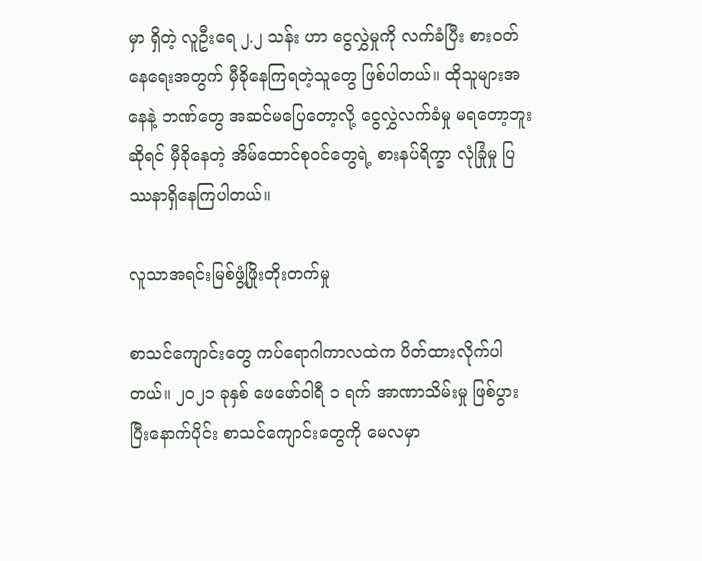မှာ ရှိတဲ့ လူဦးရေ ၂.၂ သန်း ဟာ ငွေလွှဲမှုကို လက်ခံပြီး စားဝတ်နေရေးအတွက် မှီခိုနေကြရတဲ့သူတွေ ဖြစ်ပါတယ်။ ထိုသူများအနေနဲ့ ဘဏ်တွေ အဆင်မပြေတော့လို့ ငွေလွှဲလက်ခံမှု မရတော့ဘူးဆိုရင် မှီခိုနေတဲ့ အိမ်ထောင်စုဝင်တွေရဲ့ စားနပ်ရိက္ခာ လုံခြုံမှု ပြဿနာရှိနေကြပါတယ်။

လူသာအရင်းမြစ်ဖွံ့ဖြိုးတိုးတက်မှု

စာသင်ကျောင်းတွေ ကပ်ရောဂါကာလထဲက ပိတ်ထားလိုက်ပါတယ်။ ၂၀၂၁ ခုနှစ် ဖေဖော်ဝါရီ ၁ ရက် အာဏာသိမ်းမှု ဖြစ်ပွားပြီးနောက်ပိုင်း စာသင်ကျောင်းတွေကို မေလမှာ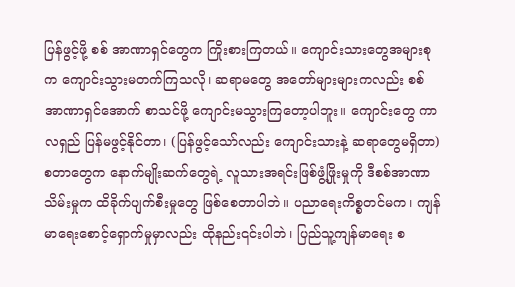ပြန်ဖွင့်ဖို့ စစ် အာဏာရှင်တွေက ကြိုးစားကြတယ်။ ကျောင်းသားတွေအများစုက ကျောင်းသွားမတက်ကြသလို၊ ဆရာမတွေ အတော်များများကလည်း စစ်အာဏာရှင်အောက် စာသင်ဖို့ ကျောင်းမသွားကြတော့ပါဘူး။ ကျောင်းတွေ ကာလရှည် ပြန်မဖွင့်နိုင်တာ၊ (ပြန်ဖွင့်သော်လည်း ကျောင်းသားနဲ့ ဆရာတွေမရှိတာ) စတာတွေက နောက်မျိုးဆက်တွေရဲ့ လူသားအရင်းဖြစ်ဖွံ့ဖြိုးမှုကို ဒီစစ်အာဏာသိမ်းမှုက ထိခိုက်ပျက်စီးမှုတွေ ဖြစ်စေတာပါဘဲ။ ပညာရေးကိစ္စတင်မက၊ ကျန်မာရေးစောင့်ရှောက်မှုမှာလည်း ထိုနည်း၎င်းပါဘဲ၊ ပြည်သူ့ကျန်မာရေး စ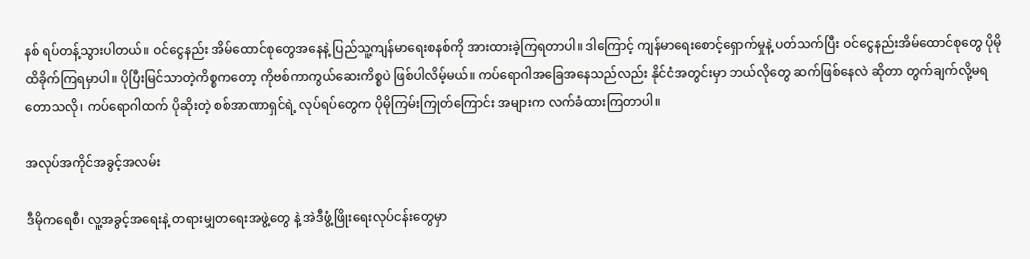နစ် ရပ်တန့်သွားပါတယ်။ ဝင်ငွေနည်း အိမ်ထောင်စုတွေအနေနဲ့ ပြည်သူ့ကျန်မာရေးစနစ်ကို အားထားခဲ့ကြရတာပါ။ ဒါကြောင့် ကျန်မာရေးစောင့်ရှောက်မှုနဲ့ ပတ်သက်ပြီး ဝင်ငွေနည်းအိမ်ထောင်စုတွေ ပိုမိုထိခိုက်ကြရမှာပါ။ ပိုပြီးမြင်သာတဲ့ကိစ္စကတော့ ကိုဗစ်ကာကွယ်ဆေးကိစ္စပဲ ဖြစ်ပါလိမ့်မယ်။ ကပ်ရောဂါအခြေအနေသည်လည်း နိုင်ငံအတွင်းမှာ ဘယ်လိုတွေ ဆက်ဖြစ်နေလဲ ဆိုတာ တွက်ချက်လို့မရတောသလို၊ ကပ်ရောဂါထက် ပိုဆိုးတဲ့ စစ်အာဏာရှင်ရဲ့ လုပ်ရပ်တွေက ပိုမိုကြမ်းကြုတ်ကြောင်း အများက လက်ခံထားကြတာပါ။

အလုပ်အကိုင်အခွင့်အလမ်း

ဒီမိုကရေစီ၊ လူ့အခွင့်အရေးနဲ့ တရားမျှတရေးအဖွဲ့တွေ နဲ့ အဲဒီဖွံ့ဖြိုးရေးလုပ်ငန်းတွေမှာ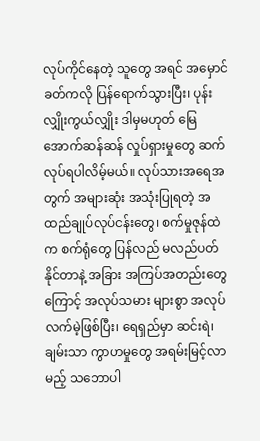လုပ်ကိုင်နေတဲ့ သူတွေ အရင် အမှောင်ခတ်ကလို ပြန်ရောက်သွားပြီး၊ ပုန်းလျှိုးကွယ်လျှိုး ဒါမှမဟုတ် မြေအောက်ဆန်ဆန် လှုပ်ရှားမှုတွေ ဆက်လုပ်ရပါလိမ့်မယ်။ လုပ်သားအရေအတွက် အများဆုံး အသုံးပြုရတဲ့ အထည်ချုပ်လုပ်ငန်းတွေ၊ စက်မှုဇုန်ထဲက စက်ရုံတွေ ပြန်လည် မလည်ပတ်နိုင်တာနဲ့ အခြား အကြပ်အတည်းတွေကြောင့် အလုပ်သမား များစွာ အလုပ်လက်မဲ့ဖြစ်ပြီး၊ ရေရှည်မှာ ဆင်းရဲ၊ ချမ်းသာ ကွာဟမှုတွေ အရမ်းမြင့်လာမည့် သဘောပါ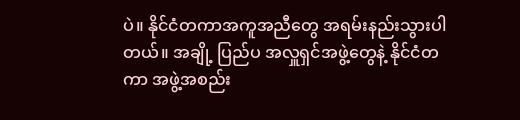ပဲ။ နိုင်ငံတကာအကူအညီတွေ အရမ်းနည်းသွားပါတယ်။ အချို့ ပြည်ပ အလှူရှင်အဖွဲ့တွေနဲ့ နိုင်ငံတကာ အဖွဲ့အစည်း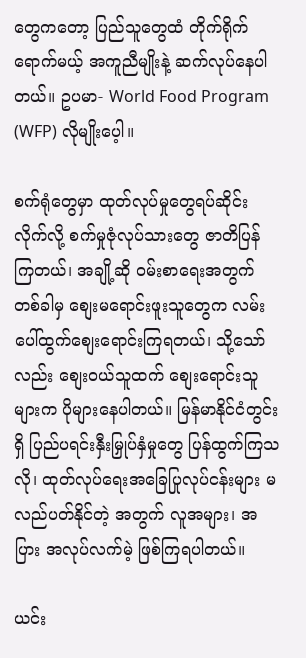တွေကတော့ ပြည်သူတွေထံ တိုက်ရိုက်ရောက်မယ့် အကူညီမျိုးနဲ့ ဆက်လုပ်နေပါတယ်။ ဥပမာ- World Food Program (WFP) လိုမျိုးပေ့ါ။

စက်ရုံတွေမှာ ထုတ်လုပ်မှုတွေရပ်ဆိုင်းလိုက်လို့ စက်မှုဇုံလုပ်သားတွေ ဇာတိပြန်ကြတယ်၊ အချို့ဆို ဝမ်းစာရေးအတွက် တစ်ခါမှ စျေးမရောင်းဖူးသူတွေက လမ်းပေါ်ထွက်စျေးရောင်းကြရတယ်၊ သို့သော်လည်း စျေးဝယ်သူထက် စျေးရောင်းသူများက ပိုများနေပါတယ်။ မြန်မာနိုင်ငံတွင်းရှိ ပြည်ပရင်းနှီးမြှုပ်နှံမှုတွေ ပြန်ထွက်ကြသလို၊ ထုတ်လုပ်ရေးအခြေပြုလုပ်ငန်းများ မလည်ပတ်နိုင်တဲ့ အတွက် လူအများ၊ အပြား အလုပ်လက်မဲ့ ဖြစ်ကြရပါတယ်။

ယင်း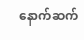နောက်ဆက်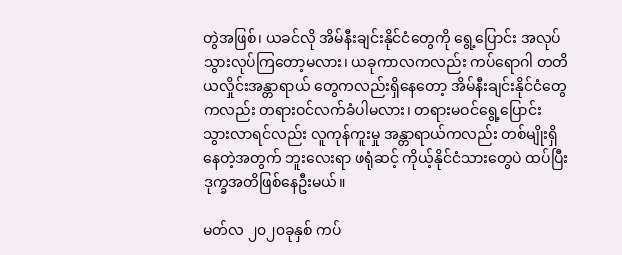တွဲအဖြစ်၊ ယခင်လို အိမ်နီးချင်းနိုင်ငံတွေကို ရွေ့ပြောင်း အလုပ်သွားလုပ်ကြတော့မလား၊ ယခုကာလကလည်း ကပ်ရောဂါ တတိယလှိုင်းအန္တာရာယ် တွေကလည်းရှိနေတော့ အိမ်နီးချင်းနိုင်ငံတွေကလည်း တရားဝင်လက်ခံပါမလား၊ တရားမဝင်ရွေ့ပြောင်း သွားလာရင်လည်း လူကုန်ကူးမှု အန္တာရာယ်ကလည်း တစ်မျိုးရှိနေတဲ့အတွက် ဘူးလေးရာ ဖရုံဆင့် ကိုယ့်နိုင်ငံသားတွေပဲ ထပ်ပြီး ဒုက္ခအတိဖြစ်နေဦးမယ်။

မတ်လ ၂၀၂၀ခုနှစ် ကပ်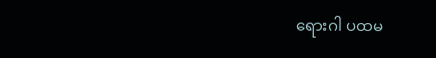ရေားဂါ ပထမ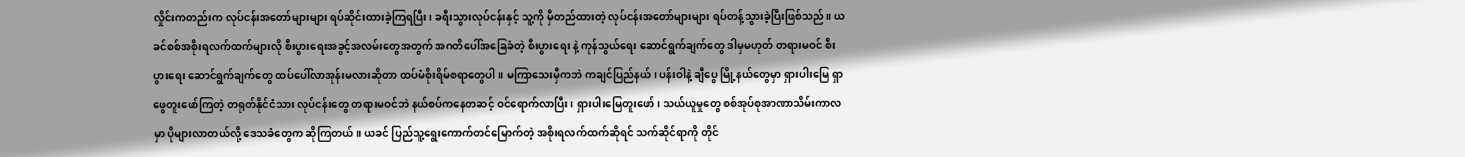လှိုင်းကတည်းက လုပ်ငန်းအတော်များများ ရပ်ဆိုင်းထားခဲ့ကြရပြီး၊ ခရီးသွားလုပ်ငန်းနှင့် သူ့ကို မှီတည်ထားတဲ့ လုပ်ငန်းအတော်များများ ရပ်တန့်သွားခဲ့ပြီးဖြစ်သည်။ ယခင်စစ်အစိုးရလက်ထက်များလို စီးပွားရေးအခွင့်အလမ်းတွေအတွက် အဂတိပေါ်အခြေခံတဲ့ စီးပွားရေး နဲ့ ကုန်သွယ်ရေး ဆောင်ရွက်ချက်တွေ ဒါမှမဟုတ် တရားမဝင် စီးပွားရေး ဆောင်ရွက်ချက်တွေ ထပ်ပေါ်လာအုန်းမလားဆိုတာ ထပ်မံစိုးရိမ်စရာတွေပါ။ မကြာသေးမှီကဘဲ ကချင်ပြည်နယ်၊ ပန်းဝါနဲ့ ချီပွေ မြို့နယ်တွေမှာ ရှားပါးမြေ ရှာဖွေတူးဖော်ကြတဲ့ တရုတ်နိုင်ငံသား လုပ်ငန်းတွေ တရားမဝင်ဘဲ နယ်စပ်ကနေတဆင့် ဝင်ရောက်လာပြီး၊ ရှားပါးမြေတူးဖော်၊ သယ်ယူမှုတွေ စစ်အုပ်စုအာဏာသိမ်းကာလမှာ ပိုများလာတယ်လို့ ဒေသခံတွေက ဆိုကြတယ်။ ယခင် ပြည်သူ့ရွေးကောက်တင်မြောက်တဲ့ အစိုးရလက်ထက်ဆိုရင် သက်ဆိုင်ရာကို တိုင်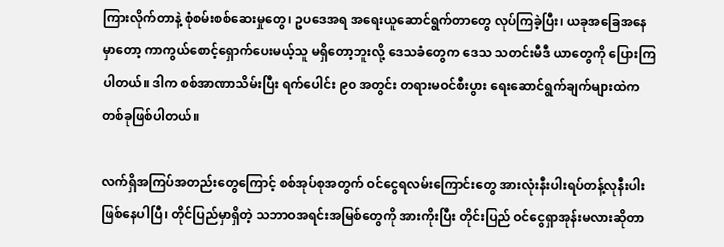ကြားလိုက်တာနဲ့ စုံစမ်းစစ်ဆေးမှုတွေ၊ ဥပဒေအရ အရေးယူဆောင်ရွက်တာတွေ လုပ်ကြခဲ့ပြီး၊ ယခုအခြေအနေမှာတော့ ကာကွယ်စောင့်ရှောက်ပေးမယ့်သူ မရှိတော့ဘူးလို့ ဒေသခံတွေက ဒေသ သတင်းမီဒီ ယာတွေကို ပြေားကြပါတယ်။ ဒါက စစ်အာဏာသိမ်းပြီး ရက်ပေါင်း ၉၀ အတွင်း တရားမဝင်စီးပွား ရေးဆောင်ရွက်ချက်များထဲက တစ်ခုဖြစ်ပါတယ်။

လက်ရှိအကြပ်အတည်းတွေကြောင့် စစ်အုပ်စုအတွက် ဝင်ငွေရလမ်းကြောင်းတွေ အားလုံးနီးပါးရပ်တန့်လုနီးပါး ဖြစ်နေပါပြီ၊ တိုင်ပြည်မှာရှိတဲ့ သဘာဝအရင်းအမြစ်တွေကို အားကိုးပြီး တိုင်းပြည် ဝင်ငွေရှာအုန်းမလားဆိုတာ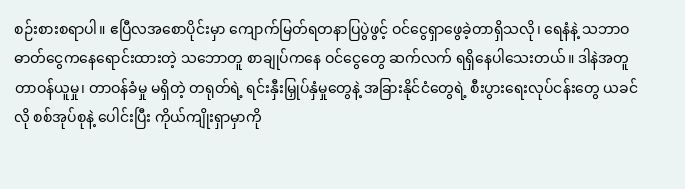စဉ်းစားစရာပါ။ ဧပြီလအစောပိုင်းမှာ ကျောက်မြတ်ရတနာပြပွဲဖွင့် ဝင်ငွေရှာဖွေခဲ့တာရှိသလို၊ ရေနံနဲ့ သဘာဝဓာတ်ငွေကနေရောင်းထားတဲ့ သဘောတူ စာချုပ်ကနေ ဝင်ငွေတွေ ဆက်လက် ရရှိနေပါသေးတယ်။ ဒါနဲအတူ တာဝန်ယူမှု၊ တာဝန်ခံမှု မရှိတဲ့ တရုတ်ရဲ့ ရင်းနှီးမြှုပ်နှံမှုတွေနဲ့ အခြားနိုင်ငံတွေရဲ့ စီးပွားရေးလုပ်ငန်းတွေ ယခင်လို စစ်အုပ်စုနဲ့ ပေါင်းပြီး ကိုယ်ကျိုးရှာမှာကို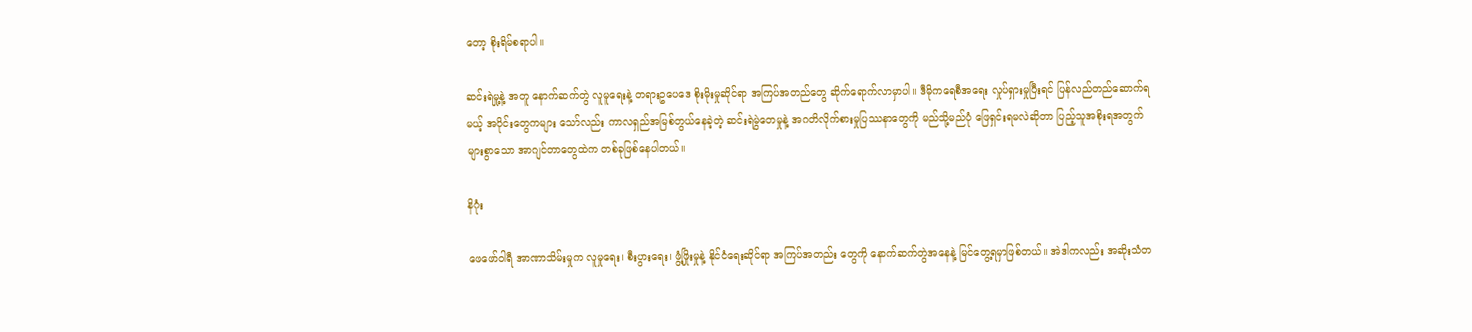တော့ စိုးရိမ်စရာပါ။

ဆင်းရဲမှု့နဲ့ အတူ နောက်ဆက်တွဲ လူမူရေးနဲ့ တရားဥပေဒေ စိုးမိုးမှုဆိုင်ရာ အကြပ်အတည်တွေ ဆိုက်ရောက်လာမှာပါ။ ဒီမိုကရေစီအရေး လှုပ်ရှားမှုပြီးရင် ပြန်လည်တည်ဆောက်ရမယ့် အပိုင်းတွေကများ သော်လည်း ကာလရှည်အမြစ်တွယ်နေခဲ့တဲ့ ဆင်းရဲမွဲတေမှုနဲ့ အဂတိလိုက်စားမှုပြဿနာတွေကို မည်သို့မည်ပုံ ဖြေရှင်းရမလဲဆိုတာ ပြည့်သူအစိုးရအတွက် များစွာသော အာဂျင်တာတွေထဲက တစ်ခုဖြစ်နေပါတယ်။

နိဂုံး

ဖေဖော်ဝါရီ အာဏာသိမ်းမှုက လူမှုရေး၊ စီးပွားရေး၊ ဖွံ့ဖြိုးမှုနဲ့ နိုင်ငံရေးဆိုင်ရာ အကြပ်အတည်း တွေကို နောက်ဆက်တွဲအနေနဲ့ မြင်တွေ့ရမှာဖြစ်တယ်။ အဲဒါကလည်း အဆိုးသံတ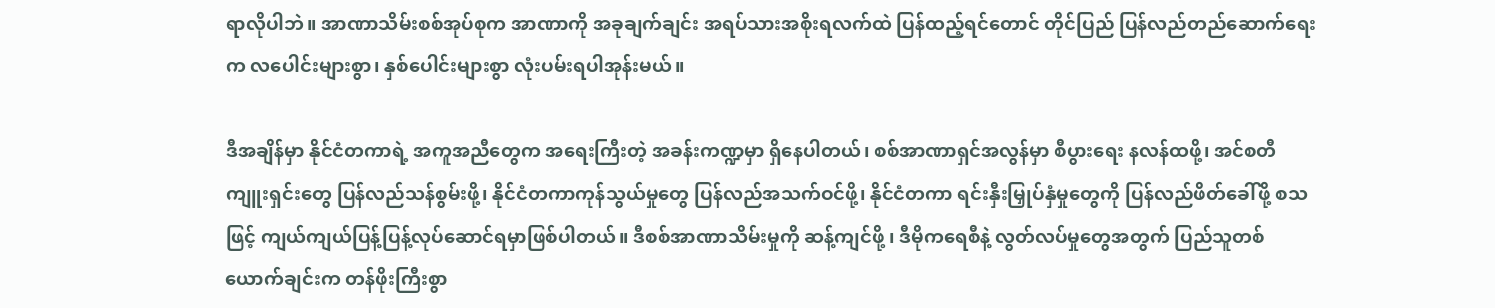ရာလိုပါဘဲ။ အာဏာသိမ်းစစ်အုပ်စုက အာဏာကို အခုချက်ချင်း အရပ်သားအစိုးရလက်ထဲ ပြန်ထည့်ရင်တောင် တိုင်ပြည် ပြန်လည်တည်ဆောက်ရေးက လပေါင်းများစွာ၊ နှစ်ပေါင်းများစွာ လုံးပမ်းရပါအုန်းမယ်။

ဒီအချိန်မှာ နိုင်ငံတကာရဲ့ အကူအညီတွေက အရေးကြီးတဲ့ အခန်းကဏ္ဍမှာ ရှိနေပါတယ်၊ စစ်အာဏာရှင်အလွန်မှာ စီပွားရေး နလန်ထဖို့၊ အင်စတီကျူးရှင်းတွေ ပြန်လည်သန်စွမ်းဖို့၊ နိုင်ငံတကာကုန်သွယ်မှုတွေ ပြန်လည်အသက်ဝင်ဖို့၊ နိုင်ငံတကာ ရင်းနှီးမြှုပ်နှံမှုတွေကို ပြန်လည်ဖိတ်ခေါ်ဖို့ စသဖြင့် ကျယ်ကျယ်ပြန့်ပြန့်လုပ်ဆောင်ရမှာဖြစ်ပါတယ်။ ဒီစစ်အာဏာသိမ်းမှုကို ဆန့်ကျင်ဖို့ ၊ ဒီမိုကရေစီနဲ့ လွတ်လပ်မှုတွေအတွက် ပြည်သူတစ်ယောက်ချင်းက တန်ဖိုးကြီးစွာ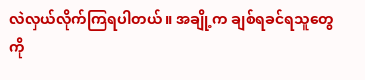လဲလှယ်လိုက်ကြရပါတယ်။ အချို့က ချစ်ရခင်ရသူတွေကို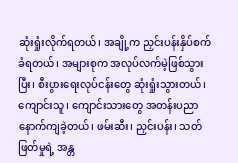ဆုံးရှုံးလိုက်ရတယ်၊ အချို့က ညှင်းပန်းနှိပ်စက်ခံရတယ်၊ အများစုက အလုပ်လက်မဲ့ဖြစ်သွားပြီး၊ စီးပွားရေးလုပ်ငန်းတွေ ဆုံးရှုံးသွားတယ်၊ ကျောင်းသူ၊ ကျောင်းသားတွေ အတန်းပညာ နောက်ကျခဲ့တယ်၊ ဖမ်းဆီး၊ ညှင်းပန်း၊ သတ်ဖြတ်မှုရဲ့ အန္တ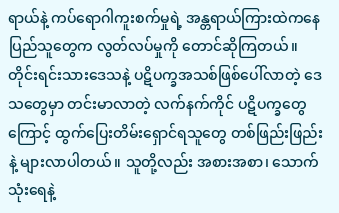ရာယ်နဲ့ ကပ်ရောဂါကူးစက်မှုရဲ့ အန္တရာယ်ကြားထဲကနေ ပြည်သူတွေက လွတ်လပ်မှုကို တောင်ဆိုကြတယ်။ တိုင်းရင်းသားဒေသနဲ့ ပဋိပက္ခအသစ်ဖြစ်ပေါ်လာတဲ့ ဒေသတွေမှာ တင်းမာလာတဲ့ လက်နက်ကိုင် ပဋိပက္ခတွေကြောင့် ထွက်ပြေးတိမ်းရှောင်ရသူတွေ တစ်ဖြည်းဖြည်းနဲ့ များလာပါတယ်။ သူတို့လည်း အစားအစာ၊ သောက်သုံးရေနဲ့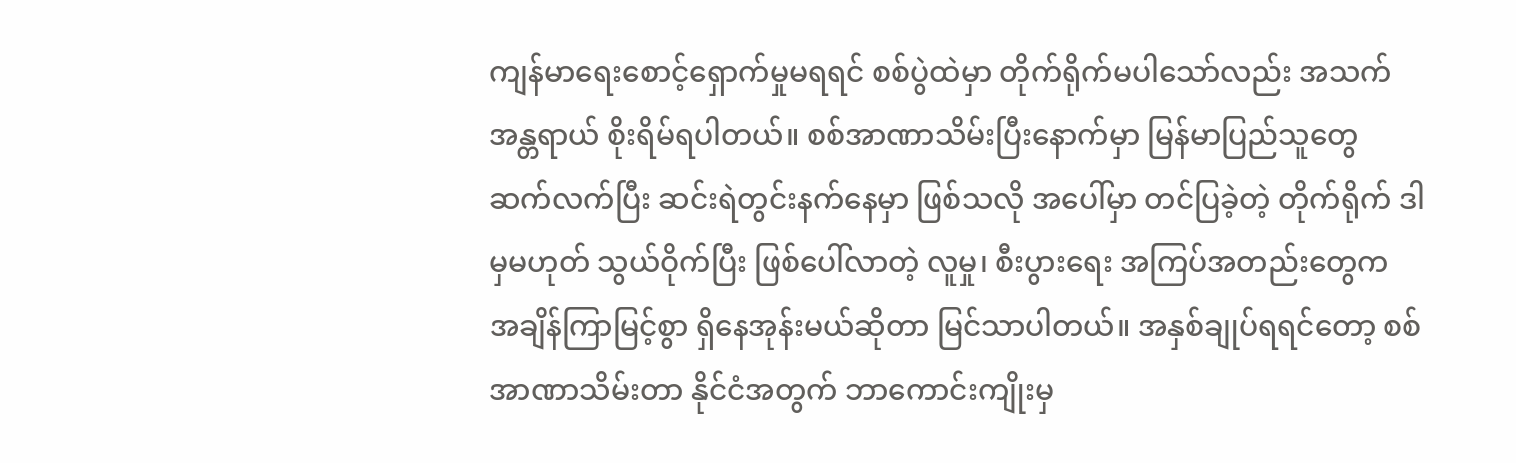ကျန်မာရေးစောင့်ရှောက်မှုမရရင် စစ်ပွဲထဲမှာ တိုက်ရိုက်မပါသော်လည်း အသက်အန္တရာယ် စိုးရိမ်ရပါတယ်။ စစ်အာဏာသိမ်းပြီးနောက်မှာ မြန်မာပြည်သူတွေ ဆက်လက်ပြီး ဆင်းရဲတွင်းနက်နေမှာ ဖြစ်သလို အပေါ်မှာ တင်ပြခဲ့တဲ့ တိုက်ရိုက် ဒါမှမဟုတ် သွယ်ဝိုက်ပြီး ဖြစ်ပေါ်လာတဲ့ လူမှု၊ စီးပွားရေး အကြပ်အတည်းတွေက အချိန်ကြာမြင့်စွာ ရှိနေအုန်းမယ်ဆိုတာ မြင်သာပါတယ်။ အနှစ်ချုပ်ရရင်တော့ စစ်အာဏာသိမ်းတာ နိုင်ငံအတွက် ဘာကောင်းကျိုးမှ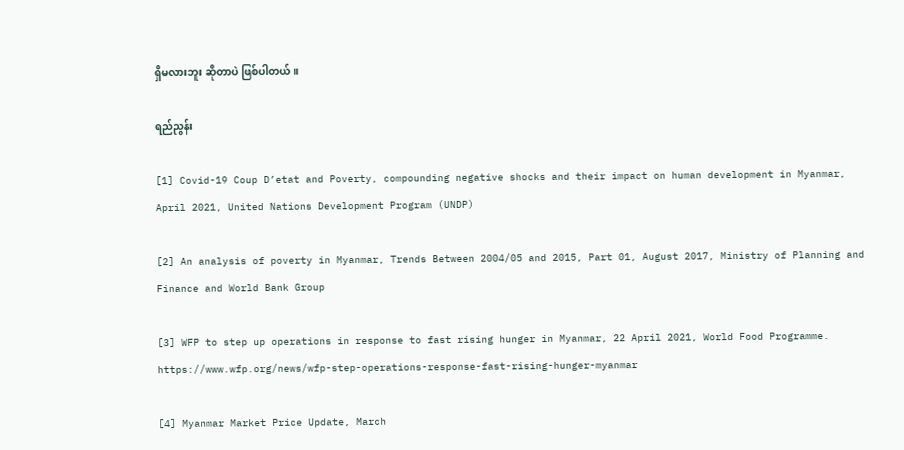ရှိမလားဘူး ဆိုတာပဲ ဖြစ်ပါတယ်။

ရည်ညွန်း

[1] Covid-19 Coup D’etat and Poverty, compounding negative shocks and their impact on human development in Myanmar, April 2021, United Nations Development Program (UNDP)

[2] An analysis of poverty in Myanmar, Trends Between 2004/05 and 2015, Part 01, August 2017, Ministry of Planning and Finance and World Bank Group

[3] WFP to step up operations in response to fast rising hunger in Myanmar, 22 April 2021, World Food Programme. https://www.wfp.org/news/wfp-step-operations-response-fast-rising-hunger-myanmar

[4] Myanmar Market Price Update, March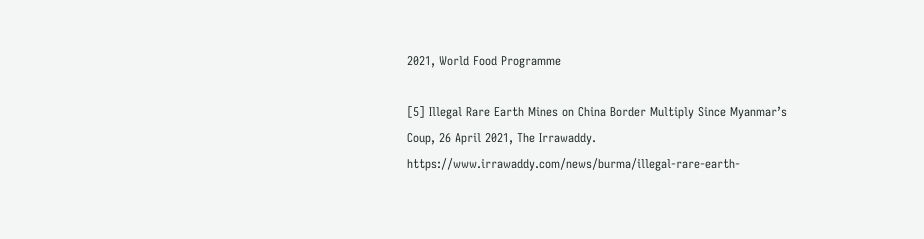2021, World Food Programme

[5] Illegal Rare Earth Mines on China Border Multiply Since Myanmar’s Coup, 26 April 2021, The Irrawaddy. https://www.irrawaddy.com/news/burma/illegal-rare-earth-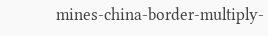mines-china-border-multiply-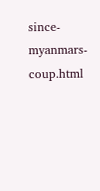since-myanmars-coup.html